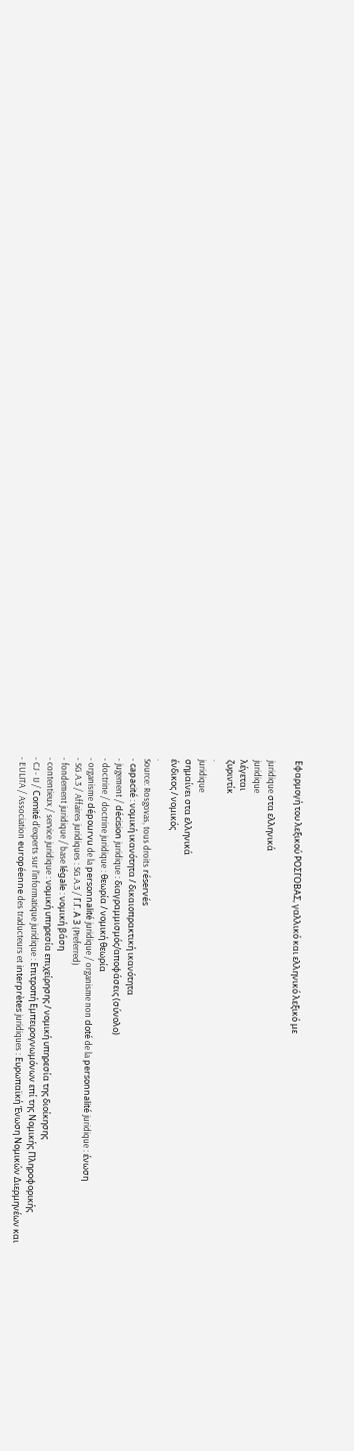Εφαρμογή του λεξικού ΡΟΣΓΟΒΑΣ, γαλλικό και ελληνικό λεξικό με

juridique στα ελληνικά
juridique
λέγεται
ζυριντίκ
.
juridique
σημαίνει στα ελληνικά
ένδικος / νομικός
.
Source: Rosgovas, tous droits réservés
- capacité : νομική ικανότητα / δικαιοπρακτική ικανότητα
- jugement / décision juridique : διαγραμμισμός/αποφάσεις (σύνολο)
- doctrine / doctrine juridique : θεωρία / νομική θεωρία
- organisme dépourvu de la personnalité juridique / organisme non doté de la personnalité juridique : ένωση
- SG.A.3 / Affaires juridiques : SG.A.3 / Γ.Γ. Α 3 (Preferred)
- fondement juridique / base légale : νομική βάση
- contentieux / service juridique : νομική υπηρεσία επιχείρησης / νομική υπηρεσία της διοίκησης
- CJ - IJ / Comité d'experts sur l'informatique juridique : Επιτροπή Εμπειρογνωμόνων επί της Νομικής Πληροφορικής
- EULITA / Association européenne des traducteurs et interprètes juridiques : Ευρωπαϊκή Ένωση Νομικών Διερμηνέων και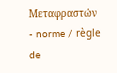Μεταφραστών
- norme / règle de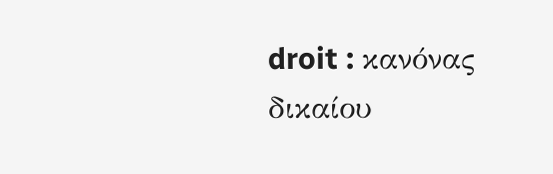droit : κανόνας δικαίου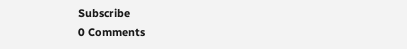Subscribe
0 Comments